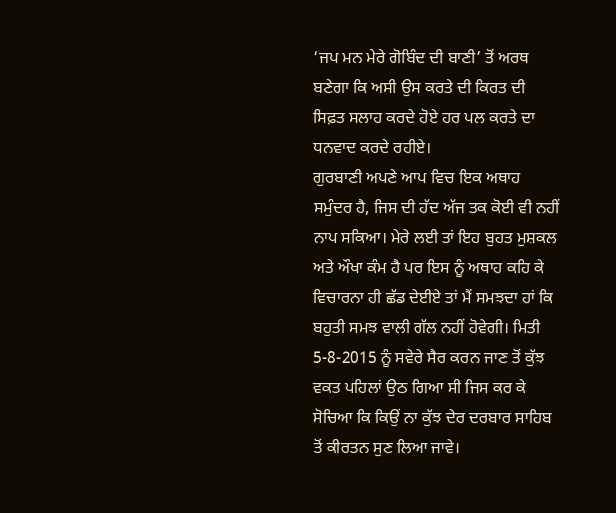‘ਜਪ ਮਨ ਮੇਰੇ ਗੋਬਿੰਦ ਦੀ ਬਾਣੀ’ ਤੋਂ ਅਰਥ ਬਣੇਗਾ ਕਿ ਅਸੀ ਉਸ ਕਰਤੇ ਦੀ ਕਿਰਤ ਦੀ ਸਿਫ਼ਤ ਸਲਾਹ ਕਰਦੇ ਹੋਏ ਹਰ ਪਲ ਕਰਤੇ ਦਾ ਧਨਵਾਦ ਕਰਦੇ ਰਹੀਏ।
ਗੁਰਬਾਣੀ ਅਪਣੇ ਆਪ ਵਿਚ ਇਕ ਅਥਾਹ ਸਮੁੰਦਰ ਹੈ, ਜਿਸ ਦੀ ਹੱਦ ਅੱਜ ਤਕ ਕੋਈ ਵੀ ਨਹੀਂ ਨਾਪ ਸਕਿਆ। ਮੇਰੇ ਲਈ ਤਾਂ ਇਹ ਬੁਹਤ ਮੁਸ਼ਕਲ ਅਤੇ ਔਖਾ ਕੰਮ ਹੈ ਪਰ ਇਸ ਨੂੰ ਅਥਾਹ ਕਹਿ ਕੇ ਵਿਚਾਰਨਾ ਹੀ ਛੱਡ ਦੇਈਏ ਤਾਂ ਮੈਂ ਸਮਝਦਾ ਹਾਂ ਕਿ ਬਹੁਤੀ ਸਮਝ ਵਾਲੀ ਗੱਲ ਨਹੀਂ ਹੋਵੇਗੀ। ਮਿਤੀ 5-8-2015 ਨੂੰ ਸਵੇਰੇ ਸੈਰ ਕਰਨ ਜਾਣ ਤੋਂ ਕੁੱਝ ਵਕਤ ਪਹਿਲਾਂ ਉਠ ਗਿਆ ਸੀ ਜਿਸ ਕਰ ਕੇ ਸੋਚਿਆ ਕਿ ਕਿਉਂ ਨਾ ਕੁੱਝ ਦੇਰ ਦਰਬਾਰ ਸਾਹਿਬ ਤੋਂ ਕੀਰਤਨ ਸੁਣ ਲਿਆ ਜਾਵੇ।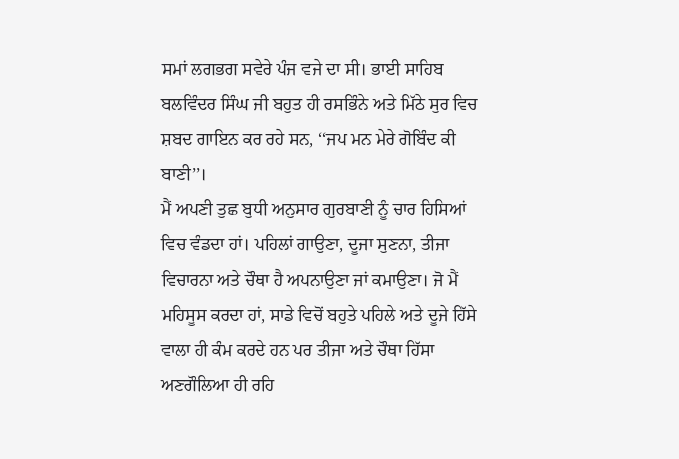ਸਮਾਂ ਲਗਭਗ ਸਵੇਰੇ ਪੰਜ ਵਜੇ ਦਾ ਸੀ। ਭਾਈ ਸਾਹਿਬ ਬਲਵਿੰਦਰ ਸਿੰਘ ਜੀ ਬਹੁਤ ਹੀ ਰਸਭਿੰਨੇ ਅਤੇ ਮਿੱਠੇ ਸੁਰ ਵਿਚ ਸ਼ਬਦ ਗਾਇਨ ਕਰ ਰਹੇ ਸਨ, ‘‘ਜਪ ਮਨ ਮੇਰੇ ਗੋਬਿੰਦ ਕੀ ਬਾਣੀ’’।
ਮੈਂ ਅਪਣੀ ਤੁਛ ਬੁਧੀ ਅਨੁਸਾਰ ਗੁਰਬਾਣੀ ਨੂੰ ਚਾਰ ਹਿਸਿਆਂ ਵਿਚ ਵੰਡਦਾ ਹਾਂ। ਪਹਿਲਾਂ ਗਾਉਣਾ, ਦੂਜਾ ਸੁਣਨਾ, ਤੀਜਾ ਵਿਚਾਰਨਾ ਅਤੇ ਚੌਥਾ ਹੈ ਅਪਨਾਉਣਾ ਜਾਂ ਕਮਾਉਣਾ। ਜੋ ਮੈਂ ਮਹਿਸੂਸ ਕਰਦਾ ਹਾਂ, ਸਾਡੇ ਵਿਚੋਂ ਬਹੁਤੇ ਪਹਿਲੇ ਅਤੇ ਦੂਜੇ ਹਿੱਸੇ ਵਾਲਾ ਹੀ ਕੰਮ ਕਰਦੇ ਹਨ ਪਰ ਤੀਜਾ ਅਤੇ ਚੌਥਾ ਹਿੱਸਾ ਅਣਗੌਲਿਆ ਹੀ ਰਹਿ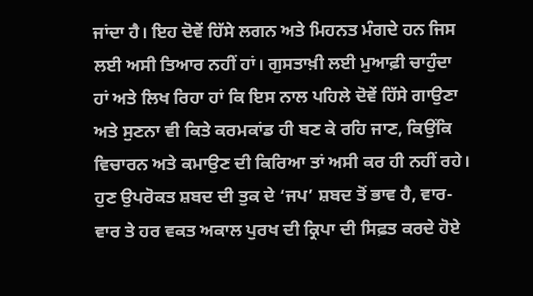ਜਾਂਦਾ ਹੈ। ਇਹ ਦੋਵੇਂ ਹਿੱਸੇ ਲਗਨ ਅਤੇ ਮਿਹਨਤ ਮੰਗਦੇ ਹਨ ਜਿਸ ਲਈ ਅਸੀ ਤਿਆਰ ਨਹੀਂ ਹਾਂ। ਗੁਸਤਾਖ਼ੀ ਲਈ ਮੁਆਫ਼ੀ ਚਾਹੁੰਦਾ ਹਾਂ ਅਤੇ ਲਿਖ ਰਿਹਾ ਹਾਂ ਕਿ ਇਸ ਨਾਲ ਪਹਿਲੇ ਦੋਵੇਂ ਹਿੱਸੇ ਗਾਉਣਾ ਅਤੇ ਸੁਣਨਾ ਵੀ ਕਿਤੇ ਕਰਮਕਾਂਡ ਹੀ ਬਣ ਕੇ ਰਹਿ ਜਾਣ, ਕਿਉਂਕਿ ਵਿਚਾਰਨ ਅਤੇ ਕਮਾਉਣ ਦੀ ਕਿਰਿਆ ਤਾਂ ਅਸੀ ਕਰ ਹੀ ਨਹੀਂ ਰਹੇ।
ਹੁਣ ਉਪਰੋਕਤ ਸ਼ਬਦ ਦੀ ਤੁਕ ਦੇ ‘ਜਪ’ ਸ਼ਬਦ ਤੋਂ ਭਾਵ ਹੈ, ਵਾਰ-ਵਾਰ ਤੇ ਹਰ ਵਕਤ ਅਕਾਲ ਪੁਰਖ ਦੀ ਕ੍ਰਿਪਾ ਦੀ ਸਿਫ਼ਤ ਕਰਦੇ ਹੋਏ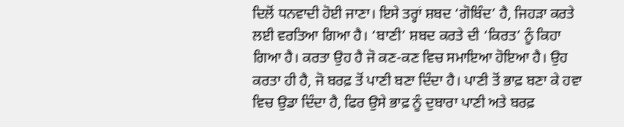ਦਿਲੋਂ ਧਨਵਾਦੀ ਹੋਈ ਜਾਣਾ। ਇਸੇ ਤਰ੍ਹਾਂ ਸ਼ਬਦ ‘ਗੋਬਿੰਦ’ ਹੈ, ਜਿਹੜਾ ਕਰਤੇ ਲਈ ਵਰਤਿਆ ਗਿਆ ਹੈ। ‘ਬਾਣੀ’ ਸ਼ਬਦ ਕਰਤੇ ਦੀ ‘ਕਿਰਤ’ ਨੂੰ ਕਿਹਾ ਗਿਆ ਹੈ। ਕਰਤਾ ਉਹ ਹੈ ਜੋ ਕਣ-ਕਣ ਵਿਚ ਸਮਾਇਆ ਹੋਇਆ ਹੈ। ਉਹ ਕਰਤਾ ਹੀ ਹੈ, ਜੋ ਬਰਫ਼ ਤੋਂ ਪਾਣੀ ਬਣਾ ਦਿੰਦਾ ਹੈ। ਪਾਣੀ ਤੋਂ ਭਾਫ਼ ਬਣਾ ਕੇ ਹਵਾ ਵਿਚ ਉਡਾ ਦਿੰਦਾ ਹੈ, ਫਿਰ ਉਸੇ ਭਾਫ਼ ਨੂੰ ਦੁਬਾਰਾ ਪਾਣੀ ਅਤੇ ਬਰਫ਼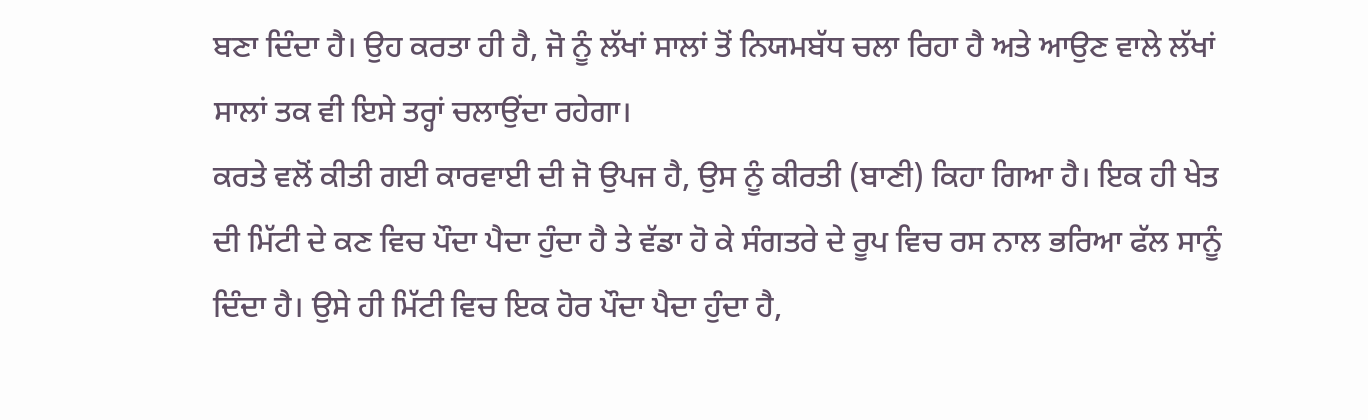ਬਣਾ ਦਿੰਦਾ ਹੈ। ਉਹ ਕਰਤਾ ਹੀ ਹੈ, ਜੋ ਨੂੰ ਲੱਖਾਂ ਸਾਲਾਂ ਤੋਂ ਨਿਯਮਬੱਧ ਚਲਾ ਰਿਹਾ ਹੈ ਅਤੇ ਆਉਣ ਵਾਲੇ ਲੱਖਾਂ ਸਾਲਾਂ ਤਕ ਵੀ ਇਸੇ ਤਰ੍ਹਾਂ ਚਲਾਉਂਦਾ ਰਹੇਗਾ।
ਕਰਤੇ ਵਲੋਂ ਕੀਤੀ ਗਈ ਕਾਰਵਾਈ ਦੀ ਜੋ ਉਪਜ ਹੈ, ਉਸ ਨੂੰ ਕੀਰਤੀ (ਬਾਣੀ) ਕਿਹਾ ਗਿਆ ਹੈ। ਇਕ ਹੀ ਖੇਤ ਦੀ ਮਿੱਟੀ ਦੇ ਕਣ ਵਿਚ ਪੌਦਾ ਪੈਦਾ ਹੁੰਦਾ ਹੈ ਤੇ ਵੱਡਾ ਹੋ ਕੇ ਸੰਗਤਰੇ ਦੇ ਰੂਪ ਵਿਚ ਰਸ ਨਾਲ ਭਰਿਆ ਫੱਲ ਸਾਨੂੰ ਦਿੰਦਾ ਹੈ। ਉਸੇ ਹੀ ਮਿੱਟੀ ਵਿਚ ਇਕ ਹੋਰ ਪੌਦਾ ਪੈਦਾ ਹੁੰਦਾ ਹੈ,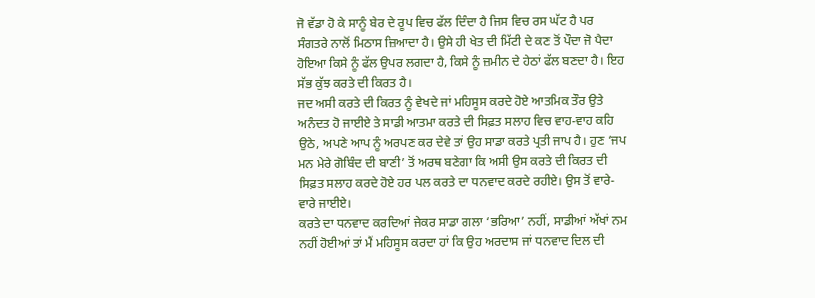ਜੋ ਵੱਡਾ ਹੋ ਕੇ ਸਾਨੂੰ ਬੇਰ ਦੇ ਰੂਪ ਵਿਚ ਫੱਲ ਦਿੰਦਾ ਹੈ ਜਿਸ ਵਿਚ ਰਸ ਘੱਟ ਹੈ ਪਰ ਸੰਗਤਰੇ ਨਾਲੋਂ ਮਿਠਾਸ ਜ਼ਿਆਦਾ ਹੈ। ਉਸੇ ਹੀ ਖੇਤ ਦੀ ਮਿੱਟੀ ਦੇ ਕਣ ਤੋਂ ਪੌਦਾ ਜੋ ਪੈਦਾ ਹੋਇਆ ਕਿਸੇ ਨੂੰ ਫੱਲ ਉਪਰ ਲਗਦਾ ਹੈ, ਕਿਸੇ ਨੂੰ ਜ਼ਮੀਨ ਦੇ ਹੇਠਾਂ ਫੱਲ ਬਣਦਾ ਹੈ। ਇਹ ਸੱਭ ਕੁੱਝ ਕਰਤੇ ਦੀ ਕਿਰਤ ਹੈ।
ਜਦ ਅਸੀ ਕਰਤੇ ਦੀ ਕਿਰਤ ਨੂੰ ਵੇਖਦੇ ਜਾਂ ਮਹਿਸੂਸ ਕਰਦੇ ਹੋਏ ਆਤਮਿਕ ਤੌਰ ਉਤੇ ਅਨੰਦਤ ਹੋ ਜਾਈਏ ਤੇ ਸਾਡੀ ਆਤਮਾ ਕਰਤੇ ਦੀ ਸਿਫ਼ਤ ਸਲਾਹ ਵਿਚ ਵਾਹ-ਵਾਹ ਕਹਿ ਉਠੇ, ਅਪਣੇ ਆਪ ਨੂੰ ਅਰਪਣ ਕਰ ਦੇਵੇ ਤਾਂ ਉਹ ਸਾਡਾ ਕਰਤੇ ਪ੍ਰਤੀ ਜਾਪ ਹੈ। ਹੁਣ ‘ਜਪ ਮਨ ਮੇਰੇ ਗੋਬਿੰਦ ਦੀ ਬਾਣੀ’ ਤੋਂ ਅਰਥ ਬਣੇਗਾ ਕਿ ਅਸੀ ਉਸ ਕਰਤੇ ਦੀ ਕਿਰਤ ਦੀ ਸਿਫ਼ਤ ਸਲਾਹ ਕਰਦੇ ਹੋਏ ਹਰ ਪਲ ਕਰਤੇ ਦਾ ਧਨਵਾਦ ਕਰਦੇ ਰਹੀਏ। ਉਸ ਤੋਂ ਵਾਰੇ-ਵਾਰੇ ਜਾਈਏ।
ਕਰਤੇ ਦਾ ਧਨਵਾਦ ਕਰਦਿਆਂ ਜੇਕਰ ਸਾਡਾ ਗਲਾ ‘ਭਰਿਆ’ ਨਹੀਂ, ਸਾਡੀਆਂ ਅੱਖਾਂ ਨਮ ਨਹੀਂ ਹੋਈਆਂ ਤਾਂ ਮੈਂ ਮਹਿਸੂਸ ਕਰਦਾ ਹਾਂ ਕਿ ਉਹ ਅਰਦਾਸ ਜਾਂ ਧਨਵਾਦ ਦਿਲ ਦੀ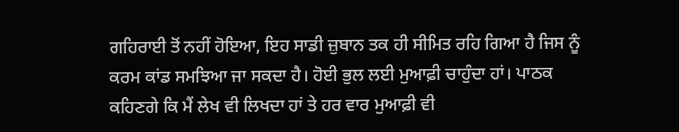ਗਹਿਰਾਈ ਤੋਂ ਨਹੀਂ ਹੋਇਆ, ਇਹ ਸਾਡੀ ਜ਼ੁਬਾਨ ਤਕ ਹੀ ਸੀਮਿਤ ਰਹਿ ਗਿਆ ਹੈ ਜਿਸ ਨੂੰ ਕਰਮ ਕਾਂਡ ਸਮਝਿਆ ਜਾ ਸਕਦਾ ਹੈ। ਹੋਈ ਭੁਲ ਲਈ ਮੁਆਫ਼ੀ ਚਾਹੁੰਦਾ ਹਾਂ। ਪਾਠਕ ਕਹਿਣਗੇ ਕਿ ਮੈਂ ਲੇਖ ਵੀ ਲਿਖਦਾ ਹਾਂ ਤੇ ਹਰ ਵਾਰ ਮੁਆਫ਼ੀ ਵੀ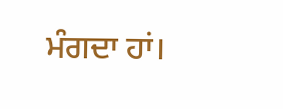ਮੰਗਦਾ ਹਾਂ।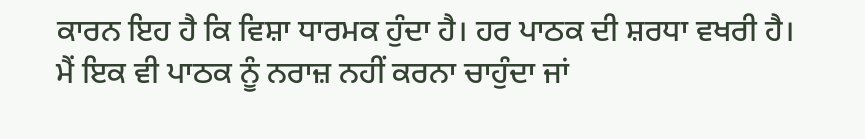ਕਾਰਨ ਇਹ ਹੈ ਕਿ ਵਿਸ਼ਾ ਧਾਰਮਕ ਹੁੰਦਾ ਹੈ। ਹਰ ਪਾਠਕ ਦੀ ਸ਼ਰਧਾ ਵਖਰੀ ਹੈ। ਮੈਂ ਇਕ ਵੀ ਪਾਠਕ ਨੂੰ ਨਰਾਜ਼ ਨਹੀਂ ਕਰਨਾ ਚਾਹੁੰਦਾ ਜਾਂ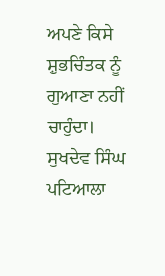ਅਪਣੇ ਕਿਸੇ ਸ਼ੁਭਚਿੰਤਕ ਨੂੰ ਗੁਆਣਾ ਨਹੀਂ ਚਾਹੁੰਦਾ।
ਸੁਖਦੇਵ ਸਿੰਘ ਪਟਿਆਲਾ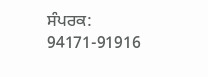ਸੰਪਰਕ: 94171-91916